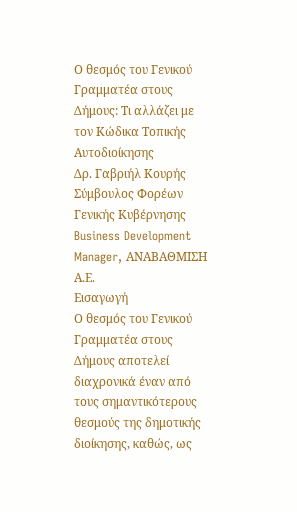Ο θεσμός του Γενικού Γραμματέα στους Δήμους: Τι αλλάζει με τον Κώδικα Τοπικής Αυτοδιοίκησης
Δρ. Γαβριήλ Κουρής
Σύμβουλος Φορέων Γενικής Κυβέρνησης
Business Development Manager, ΑΝΑΒΑΘΜΙΣΗ Α.Ε.
Εισαγωγή
Ο θεσμός του Γενικού Γραμματέα στους Δήμους αποτελεί διαχρονικά έναν από τους σημαντικότερους θεσμούς της δημοτικής διοίκησης, καθώς, ως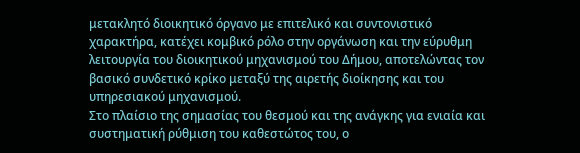μετακλητό διοικητικό όργανο με επιτελικό και συντονιστικό χαρακτήρα, κατέχει κομβικό ρόλο στην οργάνωση και την εύρυθμη λειτουργία του διοικητικού μηχανισμού του Δήμου, αποτελώντας τον βασικό συνδετικό κρίκο μεταξύ της αιρετής διοίκησης και του υπηρεσιακού μηχανισμού.
Στο πλαίσιο της σημασίας του θεσμού και της ανάγκης για ενιαία και συστηματική ρύθμιση του καθεστώτος του, ο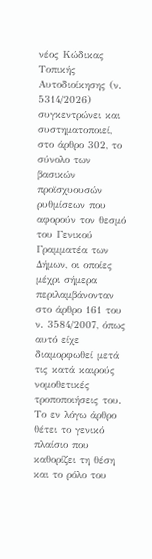νέος Κώδικας Τοπικής Αυτοδιοίκησης (ν. 5314/2026) συγκεντρώνει και συστηματοποιεί, στο άρθρο 302, το σύνολο των βασικών προϊσχυουσών ρυθμίσεων που αφορούν τον θεσμό του Γενικού Γραμματέα των Δήμων, οι οποίες μέχρι σήμερα περιλαμβάνονταν στο άρθρο 161 του ν. 3584/2007, όπως αυτό είχε διαμορφωθεί μετά τις κατά καιρούς νομοθετικές τροποποιήσεις του.
Το εν λόγω άρθρο θέτει το γενικό πλαίσιο που καθορίζει τη θέση και το ρόλο του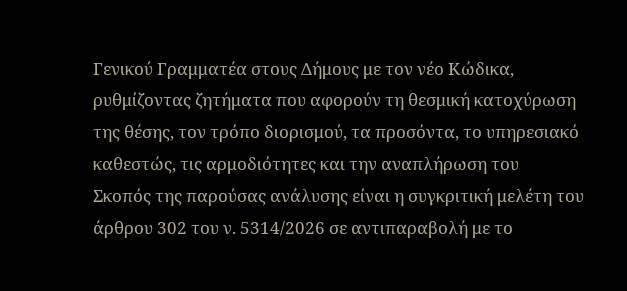Γενικού Γραμματέα στους Δήμους με τον νέο Κώδικα, ρυθμίζοντας ζητήματα που αφορούν τη θεσμική κατοχύρωση της θέσης, τον τρόπο διορισμού, τα προσόντα, το υπηρεσιακό καθεστώς, τις αρμοδιότητες και την αναπλήρωση του
Σκοπός της παρούσας ανάλυσης είναι η συγκριτική μελέτη του άρθρου 302 του ν. 5314/2026 σε αντιπαραβολή με το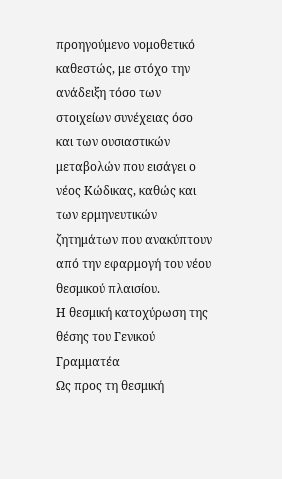προηγούμενο νομοθετικό καθεστώς, με στόχο την ανάδειξη τόσο των στοιχείων συνέχειας όσο και των ουσιαστικών μεταβολών που εισάγει ο νέος Κώδικας, καθώς και των ερμηνευτικών ζητημάτων που ανακύπτουν από την εφαρμογή του νέου θεσμικού πλαισίου.
Η θεσμική κατοχύρωση της θέσης του Γενικού Γραμματέα
Ως προς τη θεσμική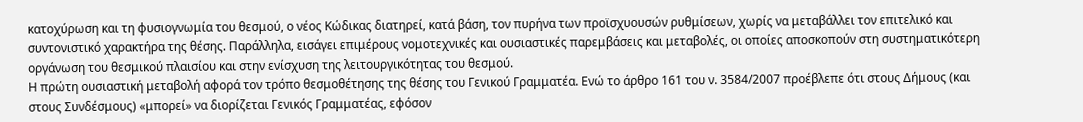κατοχύρωση και τη φυσιογνωμία του θεσμού, ο νέος Κώδικας διατηρεί, κατά βάση, τον πυρήνα των προϊσχυουσών ρυθμίσεων, χωρίς να μεταβάλλει τον επιτελικό και συντονιστικό χαρακτήρα της θέσης. Παράλληλα, εισάγει επιμέρους νομοτεχνικές και ουσιαστικές παρεμβάσεις και μεταβολές, οι οποίες αποσκοπούν στη συστηματικότερη οργάνωση του θεσμικού πλαισίου και στην ενίσχυση της λειτουργικότητας του θεσμού.
Η πρώτη ουσιαστική μεταβολή αφορά τον τρόπο θεσμοθέτησης της θέσης του Γενικού Γραμματέα. Ενώ το άρθρο 161 του ν. 3584/2007 προέβλεπε ότι στους Δήμους (και στους Συνδέσμους) «μπορεί» να διορίζεται Γενικός Γραμματέας, εφόσον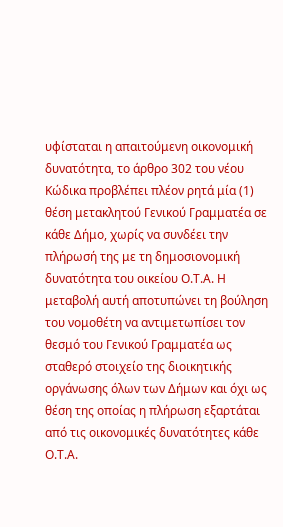υφίσταται η απαιτούμενη οικονομική δυνατότητα, το άρθρο 302 του νέου Κώδικα προβλέπει πλέον ρητά μία (1) θέση μετακλητού Γενικού Γραμματέα σε κάθε Δήμο, χωρίς να συνδέει την πλήρωσή της με τη δημοσιονομική δυνατότητα του οικείου Ο.Τ.Α. Η μεταβολή αυτή αποτυπώνει τη βούληση του νομοθέτη να αντιμετωπίσει τον θεσμό του Γενικού Γραμματέα ως σταθερό στοιχείο της διοικητικής οργάνωσης όλων των Δήμων και όχι ως θέση της οποίας η πλήρωση εξαρτάται από τις οικονομικές δυνατότητες κάθε Ο.Τ.Α.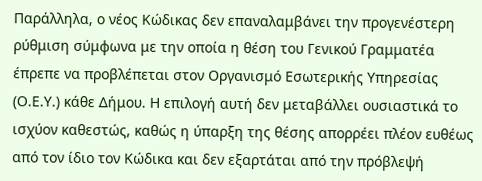Παράλληλα, ο νέος Κώδικας δεν επαναλαμβάνει την προγενέστερη ρύθμιση σύμφωνα με την οποία η θέση του Γενικού Γραμματέα έπρεπε να προβλέπεται στον Οργανισμό Εσωτερικής Υπηρεσίας (Ο.Ε.Υ.) κάθε Δήμου. Η επιλογή αυτή δεν μεταβάλλει ουσιαστικά το ισχύον καθεστώς, καθώς η ύπαρξη της θέσης απορρέει πλέον ευθέως από τον ίδιο τον Κώδικα και δεν εξαρτάται από την πρόβλεψή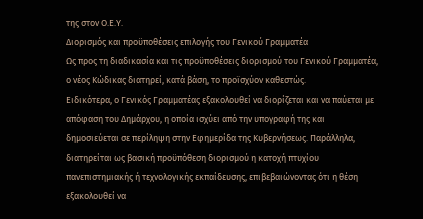της στον Ο.Ε.Υ.
Διορισμός και προϋποθέσεις επιλογής του Γενικού Γραμματέα
Ως προς τη διαδικασία και τις προϋποθέσεις διορισμού του Γενικού Γραμματέα, ο νέος Κώδικας διατηρεί, κατά βάση, το προϊσχύον καθεστώς.
Ειδικότερα, ο Γενικός Γραμματέας εξακολουθεί να διορίζεται και να παύεται με απόφαση του Δημάρχου, η οποία ισχύει από την υπογραφή της και δημοσιεύεται σε περίληψη στην Εφημερίδα της Κυβερνήσεως. Παράλληλα, διατηρείται ως βασική προϋπόθεση διορισμού η κατοχή πτυχίου πανεπιστημιακής ή τεχνολογικής εκπαίδευσης, επιβεβαιώνοντας ότι η θέση εξακολουθεί να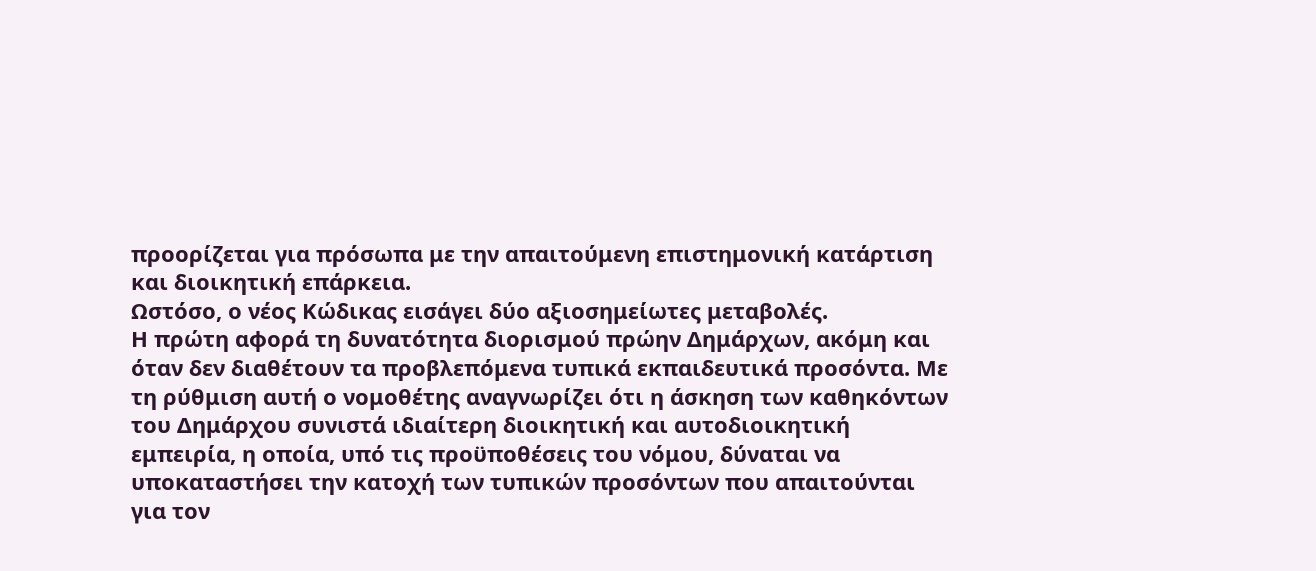προορίζεται για πρόσωπα με την απαιτούμενη επιστημονική κατάρτιση και διοικητική επάρκεια.
Ωστόσο, ο νέος Κώδικας εισάγει δύο αξιοσημείωτες μεταβολές.
Η πρώτη αφορά τη δυνατότητα διορισμού πρώην Δημάρχων, ακόμη και όταν δεν διαθέτουν τα προβλεπόμενα τυπικά εκπαιδευτικά προσόντα. Με τη ρύθμιση αυτή ο νομοθέτης αναγνωρίζει ότι η άσκηση των καθηκόντων του Δημάρχου συνιστά ιδιαίτερη διοικητική και αυτοδιοικητική εμπειρία, η οποία, υπό τις προϋποθέσεις του νόμου, δύναται να υποκαταστήσει την κατοχή των τυπικών προσόντων που απαιτούνται για τον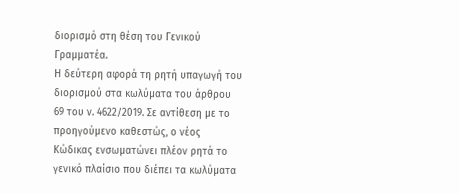διορισμό στη θέση του Γενικού Γραμματέα.
Η δεύτερη αφορά τη ρητή υπαγωγή του διορισμού στα κωλύματα του άρθρου 69 του ν. 4622/2019. Σε αντίθεση με το προηγούμενο καθεστώς, ο νέος Κώδικας ενσωματώνει πλέον ρητά το γενικό πλαίσιο που διέπει τα κωλύματα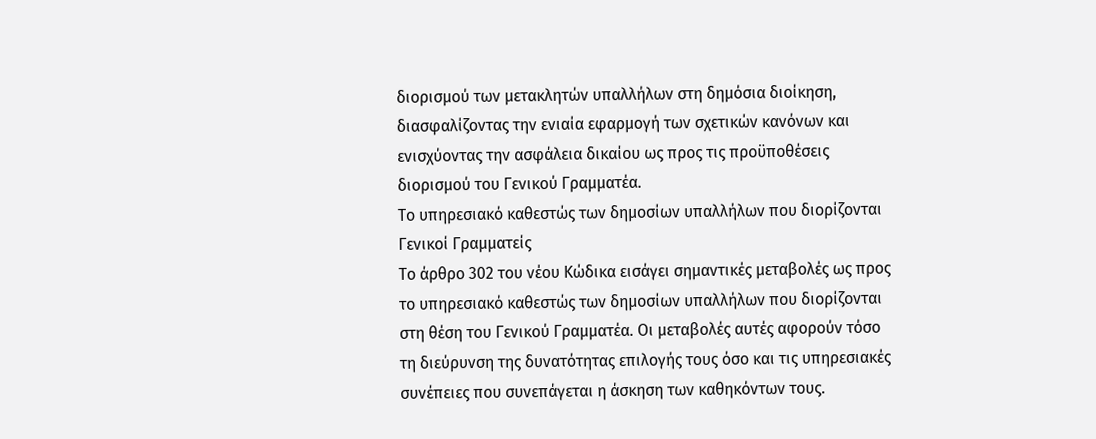διορισμού των μετακλητών υπαλλήλων στη δημόσια διοίκηση, διασφαλίζοντας την ενιαία εφαρμογή των σχετικών κανόνων και ενισχύοντας την ασφάλεια δικαίου ως προς τις προϋποθέσεις διορισμού του Γενικού Γραμματέα.
Το υπηρεσιακό καθεστώς των δημοσίων υπαλλήλων που διορίζονται Γενικοί Γραμματείς
Το άρθρο 302 του νέου Κώδικα εισάγει σημαντικές μεταβολές ως προς το υπηρεσιακό καθεστώς των δημοσίων υπαλλήλων που διορίζονται στη θέση του Γενικού Γραμματέα. Οι μεταβολές αυτές αφορούν τόσο τη διεύρυνση της δυνατότητας επιλογής τους όσο και τις υπηρεσιακές συνέπειες που συνεπάγεται η άσκηση των καθηκόντων τους.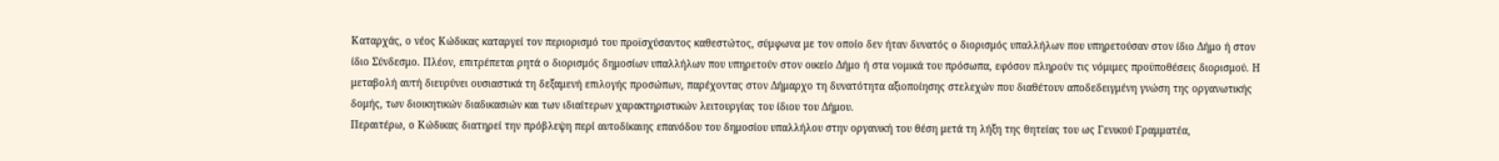Καταρχάς, ο νέος Κώδικας καταργεί τον περιορισμό του προϊσχύσαντος καθεστώτος, σύμφωνα με τον οποίο δεν ήταν δυνατός ο διορισμός υπαλλήλων που υπηρετούσαν στον ίδιο Δήμο ή στον ίδιο Σύνδεσμο. Πλέον, επιτρέπεται ρητά ο διορισμός δημοσίων υπαλλήλων που υπηρετούν στον οικείο Δήμο ή στα νομικά του πρόσωπα, εφόσον πληρούν τις νόμιμες προϋποθέσεις διορισμού. Η μεταβολή αυτή διευρύνει ουσιαστικά τη δεξαμενή επιλογής προσώπων, παρέχοντας στον Δήμαρχο τη δυνατότητα αξιοποίησης στελεχών που διαθέτουν αποδεδειγμένη γνώση της οργανωτικής δομής, των διοικητικών διαδικασιών και των ιδιαίτερων χαρακτηριστικών λειτουργίας του ίδιου του Δήμου.
Περαιτέρω, ο Κώδικας διατηρεί την πρόβλεψη περί αυτοδίκαιης επανόδου του δημοσίου υπαλλήλου στην οργανική του θέση μετά τη λήξη της θητείας του ως Γενικού Γραμματέα,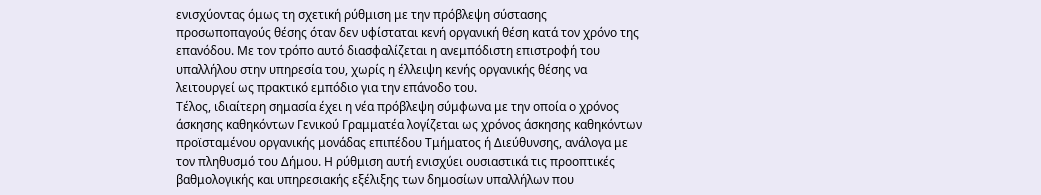ενισχύοντας όμως τη σχετική ρύθμιση με την πρόβλεψη σύστασης προσωποπαγούς θέσης όταν δεν υφίσταται κενή οργανική θέση κατά τον χρόνο της επανόδου. Με τον τρόπο αυτό διασφαλίζεται η ανεμπόδιστη επιστροφή του υπαλλήλου στην υπηρεσία του, χωρίς η έλλειψη κενής οργανικής θέσης να λειτουργεί ως πρακτικό εμπόδιο για την επάνοδο του.
Τέλος, ιδιαίτερη σημασία έχει η νέα πρόβλεψη σύμφωνα με την οποία ο χρόνος άσκησης καθηκόντων Γενικού Γραμματέα λογίζεται ως χρόνος άσκησης καθηκόντων προϊσταμένου οργανικής μονάδας επιπέδου Τμήματος ή Διεύθυνσης, ανάλογα με τον πληθυσμό του Δήμου. Η ρύθμιση αυτή ενισχύει ουσιαστικά τις προοπτικές βαθμολογικής και υπηρεσιακής εξέλιξης των δημοσίων υπαλλήλων που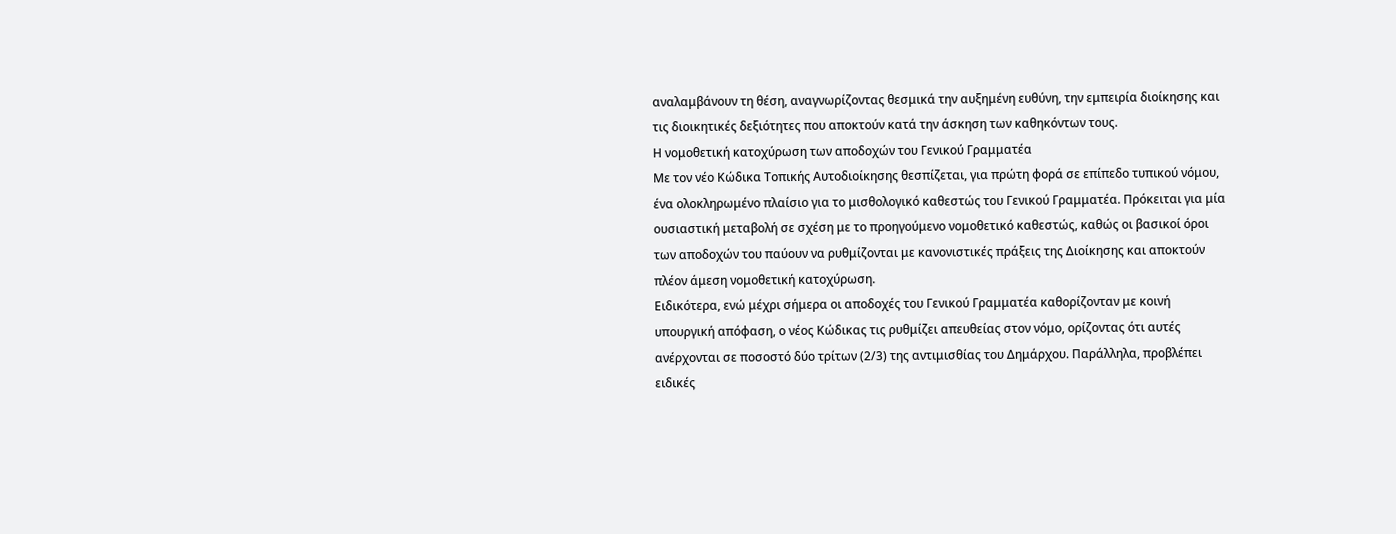αναλαμβάνουν τη θέση, αναγνωρίζοντας θεσμικά την αυξημένη ευθύνη, την εμπειρία διοίκησης και τις διοικητικές δεξιότητες που αποκτούν κατά την άσκηση των καθηκόντων τους.
Η νομοθετική κατοχύρωση των αποδοχών του Γενικού Γραμματέα
Με τον νέο Κώδικα Τοπικής Αυτοδιοίκησης θεσπίζεται, για πρώτη φορά σε επίπεδο τυπικού νόμου, ένα ολοκληρωμένο πλαίσιο για το μισθολογικό καθεστώς του Γενικού Γραμματέα. Πρόκειται για μία ουσιαστική μεταβολή σε σχέση με το προηγούμενο νομοθετικό καθεστώς, καθώς οι βασικοί όροι των αποδοχών του παύουν να ρυθμίζονται με κανονιστικές πράξεις της Διοίκησης και αποκτούν πλέον άμεση νομοθετική κατοχύρωση.
Ειδικότερα, ενώ μέχρι σήμερα οι αποδοχές του Γενικού Γραμματέα καθορίζονταν με κοινή υπουργική απόφαση, ο νέος Κώδικας τις ρυθμίζει απευθείας στον νόμο, ορίζοντας ότι αυτές ανέρχονται σε ποσοστό δύο τρίτων (2/3) της αντιμισθίας του Δημάρχου. Παράλληλα, προβλέπει ειδικές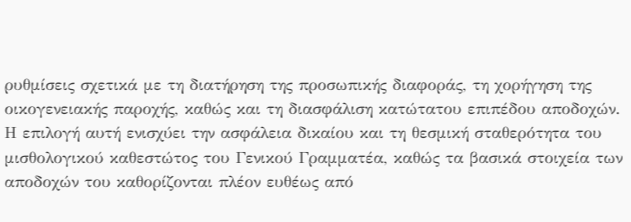ρυθμίσεις σχετικά με τη διατήρηση της προσωπικής διαφοράς, τη χορήγηση της οικογενειακής παροχής, καθώς και τη διασφάλιση κατώτατου επιπέδου αποδοχών.
Η επιλογή αυτή ενισχύει την ασφάλεια δικαίου και τη θεσμική σταθερότητα του μισθολογικού καθεστώτος του Γενικού Γραμματέα, καθώς τα βασικά στοιχεία των αποδοχών του καθορίζονται πλέον ευθέως από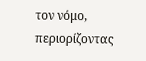τον νόμο, περιορίζοντας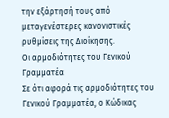την εξάρτησή τους από μεταγενέστερες κανονιστικές ρυθμίσεις της Διοίκησης.
Οι αρμοδιότητες του Γενικού Γραμματέα
Σε ότι αφορά τις αρμοδιότητες του Γενικού Γραμματέα, ο Κώδικας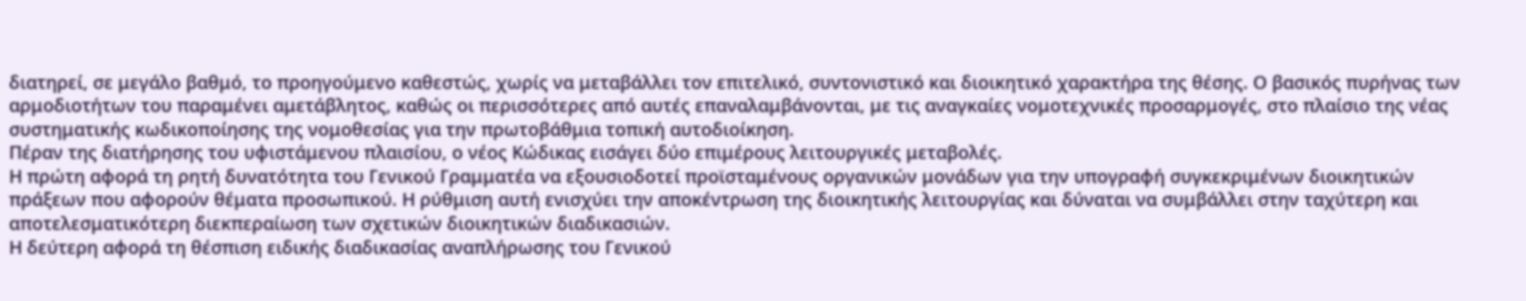διατηρεί, σε μεγάλο βαθμό, το προηγούμενο καθεστώς, χωρίς να μεταβάλλει τον επιτελικό, συντονιστικό και διοικητικό χαρακτήρα της θέσης. Ο βασικός πυρήνας των αρμοδιοτήτων του παραμένει αμετάβλητος, καθώς οι περισσότερες από αυτές επαναλαμβάνονται, με τις αναγκαίες νομοτεχνικές προσαρμογές, στο πλαίσιο της νέας συστηματικής κωδικοποίησης της νομοθεσίας για την πρωτοβάθμια τοπική αυτοδιοίκηση.
Πέραν της διατήρησης του υφιστάμενου πλαισίου, ο νέος Κώδικας εισάγει δύο επιμέρους λειτουργικές μεταβολές.
Η πρώτη αφορά τη ρητή δυνατότητα του Γενικού Γραμματέα να εξουσιοδοτεί προϊσταμένους οργανικών μονάδων για την υπογραφή συγκεκριμένων διοικητικών πράξεων που αφορούν θέματα προσωπικού. Η ρύθμιση αυτή ενισχύει την αποκέντρωση της διοικητικής λειτουργίας και δύναται να συμβάλλει στην ταχύτερη και αποτελεσματικότερη διεκπεραίωση των σχετικών διοικητικών διαδικασιών.
Η δεύτερη αφορά τη θέσπιση ειδικής διαδικασίας αναπλήρωσης του Γενικού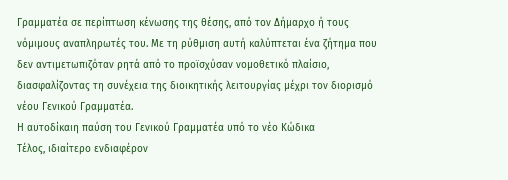Γραμματέα σε περίπτωση κένωσης της θέσης, από τον Δήμαρχο ή τους νόμιμους αναπληρωτές του. Με τη ρύθμιση αυτή καλύπτεται ένα ζήτημα που δεν αντιμετωπιζόταν ρητά από το προϊσχύσαν νομοθετικό πλαίσιο, διασφαλίζοντας τη συνέχεια της διοικητικής λειτουργίας μέχρι τον διορισμό νέου Γενικού Γραμματέα.
Η αυτοδίκαιη παύση του Γενικού Γραμματέα υπό το νέο Κώδικα
Τέλος, ιδιαίτερο ενδιαφέρον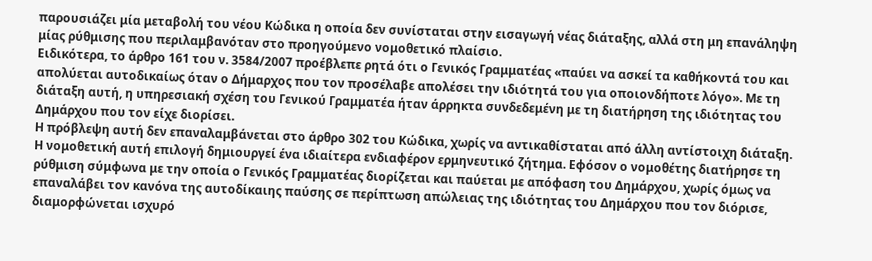παρουσιάζει μία μεταβολή του νέου Κώδικα η οποία δεν συνίσταται στην εισαγωγή νέας διάταξης, αλλά στη μη επανάληψη μίας ρύθμισης που περιλαμβανόταν στο προηγούμενο νομοθετικό πλαίσιο.
Ειδικότερα, το άρθρο 161 του ν. 3584/2007 προέβλεπε ρητά ότι ο Γενικός Γραμματέας «παύει να ασκεί τα καθήκοντά του και απολύεται αυτοδικαίως όταν ο Δήμαρχος που τον προσέλαβε απολέσει την ιδιότητά του για οποιονδήποτε λόγο». Με τη διάταξη αυτή, η υπηρεσιακή σχέση του Γενικού Γραμματέα ήταν άρρηκτα συνδεδεμένη με τη διατήρηση της ιδιότητας του Δημάρχου που τον είχε διορίσει.
Η πρόβλεψη αυτή δεν επαναλαμβάνεται στο άρθρο 302 του Κώδικα, χωρίς να αντικαθίσταται από άλλη αντίστοιχη διάταξη.
Η νομοθετική αυτή επιλογή δημιουργεί ένα ιδιαίτερα ενδιαφέρον ερμηνευτικό ζήτημα. Εφόσον ο νομοθέτης διατήρησε τη ρύθμιση σύμφωνα με την οποία ο Γενικός Γραμματέας διορίζεται και παύεται με απόφαση του Δημάρχου, χωρίς όμως να επαναλάβει τον κανόνα της αυτοδίκαιης παύσης σε περίπτωση απώλειας της ιδιότητας του Δημάρχου που τον διόρισε, διαμορφώνεται ισχυρό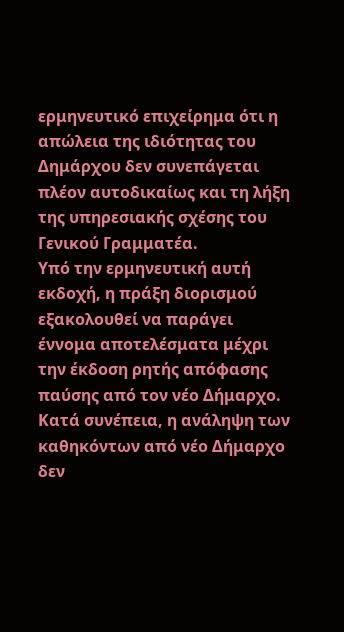ερμηνευτικό επιχείρημα ότι η απώλεια της ιδιότητας του Δημάρχου δεν συνεπάγεται πλέον αυτοδικαίως και τη λήξη της υπηρεσιακής σχέσης του Γενικού Γραμματέα.
Υπό την ερμηνευτική αυτή εκδοχή, η πράξη διορισμού εξακολουθεί να παράγει έννομα αποτελέσματα μέχρι την έκδοση ρητής απόφασης παύσης από τον νέο Δήμαρχο. Κατά συνέπεια, η ανάληψη των καθηκόντων από νέο Δήμαρχο δεν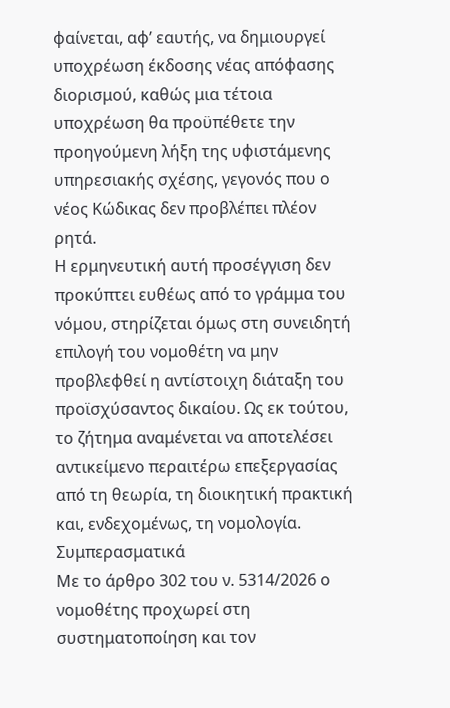φαίνεται, αφ’ εαυτής, να δημιουργεί υποχρέωση έκδοσης νέας απόφασης διορισμού, καθώς μια τέτοια υποχρέωση θα προϋπέθετε την προηγούμενη λήξη της υφιστάμενης υπηρεσιακής σχέσης, γεγονός που ο νέος Κώδικας δεν προβλέπει πλέον ρητά.
Η ερμηνευτική αυτή προσέγγιση δεν προκύπτει ευθέως από το γράμμα του νόμου, στηρίζεται όμως στη συνειδητή επιλογή του νομοθέτη να μην προβλεφθεί η αντίστοιχη διάταξη του προϊσχύσαντος δικαίου. Ως εκ τούτου, το ζήτημα αναμένεται να αποτελέσει αντικείμενο περαιτέρω επεξεργασίας από τη θεωρία, τη διοικητική πρακτική και, ενδεχομένως, τη νομολογία.
Συμπερασματικά
Με το άρθρο 302 του ν. 5314/2026 ο νομοθέτης προχωρεί στη συστηματοποίηση και τον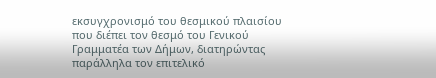εκσυγχρονισμό του θεσμικού πλαισίου που διέπει τον θεσμό του Γενικού Γραμματέα των Δήμων, διατηρώντας παράλληλα τον επιτελικό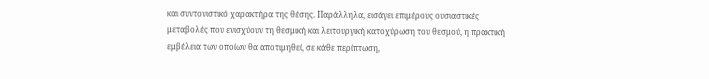και συντονιστικό χαρακτήρα της θέσης. Παράλληλα, εισάγει επιμέρους ουσιαστικές μεταβολές που ενισχύουν τη θεσμική και λειτουργική κατοχύρωση του θεσμού, η πρακτική εμβέλεια των οποίων θα αποτιμηθεί, σε κάθε περίπτωση,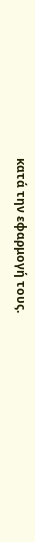κατά την εφαρμογή τους.